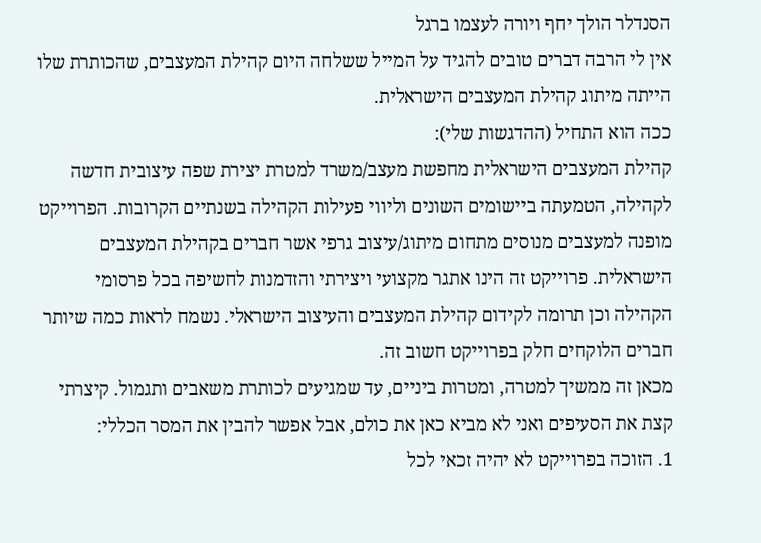הסנדלר הולך יחף ויורה לעצמו ברגל
אין לי הרבה דברים טובים להגיד על המייל ששלחה היום קהילת המעצבים, שהכותרת שלו הייתה מיתוג קהילת המעצבים הישראלית.
ככה הוא התחיל (ההדגשות שלי):
קהילת המעצבים הישראלית מחפשת מעצב/משרד למטרת יצירת שפה עיצובית חדשה לקהילה, הטמעתה ביישומים השונים וליווי פעילות הקהילה בשנתיים הקרובות. הפרוייקט מופנה למעצבים מנוסים מתחום מיתוג/עיצוב גרפי אשר חברים בקהילת המעצבים הישראלית. פרוייקט זה הינו אתגר מקצועי ויצירתי והזדמנות לחשיפה בכל פרסומי הקהילה וכן תרומה לקידום קהילת המעצבים והעיצוב הישראלי. נשמח לראות כמה שיותר חברים הלוקחים חלק בפרוייקט חשוב זה.
מכאן זה ממשיך למטרה, ומטרות ביניים, עד שמגיעים לכותרת משאבים ותגמול. קיצרתי קצת את הסעיפים ואני לא מביא כאן את כולם, אבל אפשר להבין את המסר הכללי:
1. הזוכה בפרוייקט לא יהיה זכאי לכל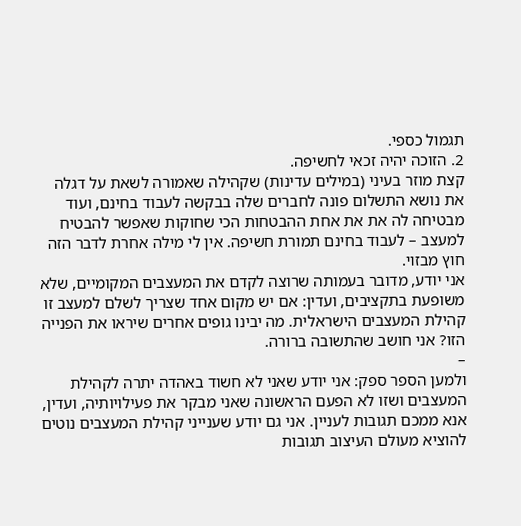תגמול כספי.
2. הזוכה יהיה זכאי לחשיפה.
קצת מוזר בעיני (במילים עדינות) שקהילה שאמורה לשאת על דגלה את נושא התשלום פונה לחברים שלה בבקשה לעבוד בחינם, ועוד מבטיחה לה את את אחת ההבטחות הכי שחוקות שאפשר להבטיח למעצב – לעבוד בחינם תמורת חשיפה. אין לי מילה אחרת לדבר הזה חוץ מבזוי.
אני יודע, מדובר בעמותה שרוצה לקדם את המעצבים המקומיים, שלא משופעת בתקציבים, ועדין: אם יש מקום אחד שצריך לשלם למעצב זו קהילת המעצבים הישראלית. מה יבינו גופים אחרים שיראו את הפנייה הזו? אני חושב שהתשובה ברורה.
–
ולמען הספר ספק: אני יודע שאני לא חשוד באהדה יתרה לקהילת המעצבים ושזו לא הפעם הראשונה שאני מבקר את פעילויותיה, ועדין, אנא ממכם תגובות לעניין. אני גם יודע שענייני קהילת המעצבים נוטים להוציא מעולם העיצוב תגובות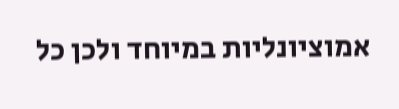אמוציונליות במיוחד ולכן כל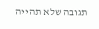תגובה שלא תהייה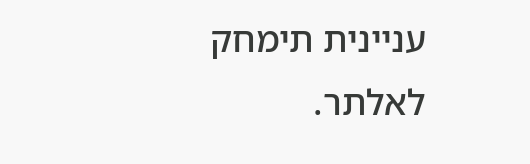עניינית תימחק לאלתר.